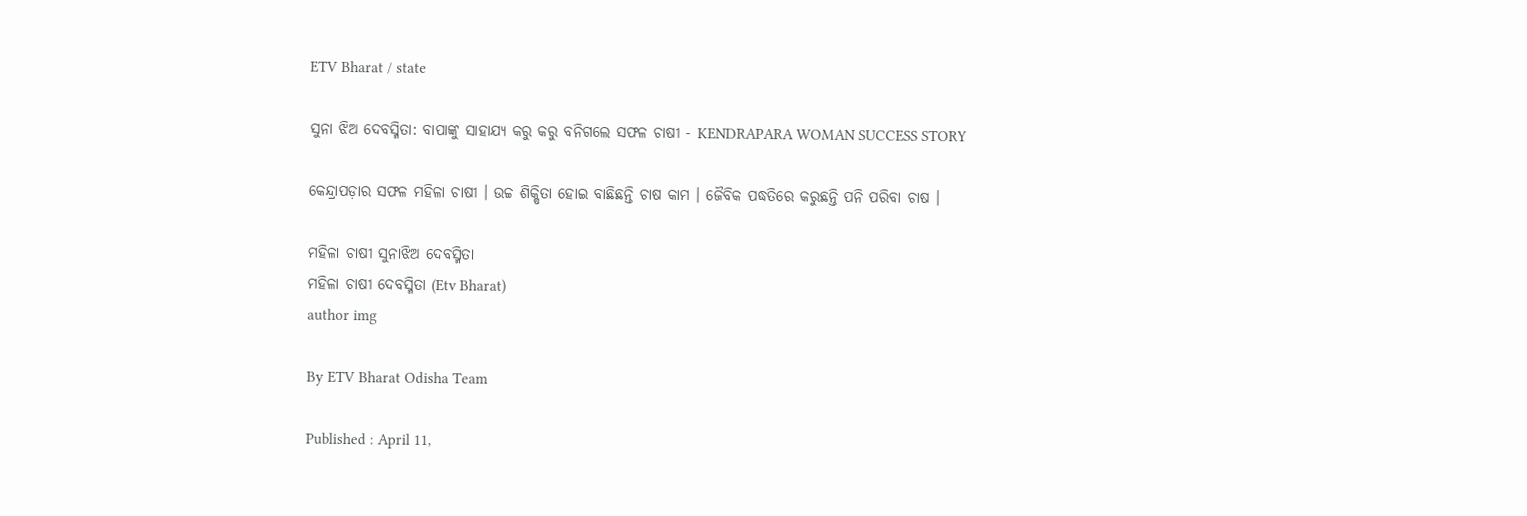ETV Bharat / state

ସୁନା ଝିଅ ଦେବସ୍ମିତା: ବାପାଙ୍କୁ ସାହାଯ୍ୟ କରୁ କରୁ ବନିଗଲେ ସଫଳ ଚାଷୀ - KENDRAPARA WOMAN SUCCESS STORY

କେନ୍ଦ୍ରାପଡ଼ାର ସଫଳ ମହିଳା ଚାଷୀ । ଉଚ୍ଚ ଶିକ୍ଷିତା ହୋଇ ବାଛିଛନ୍ତି ଚାଷ କାମ । ଜୈବିକ ପଦ୍ଧତିରେ କରୁଛନ୍ତି ପନି ପରିବା ଚାଷ ।

ମହିଳା ଚାଷୀ ସୁନାଝିଅ ଦେବସ୍ମିତା
ମହିଳା ଚାଷୀ ଦେବସ୍ମିତା (Etv Bharat)
author img

By ETV Bharat Odisha Team

Published : April 11,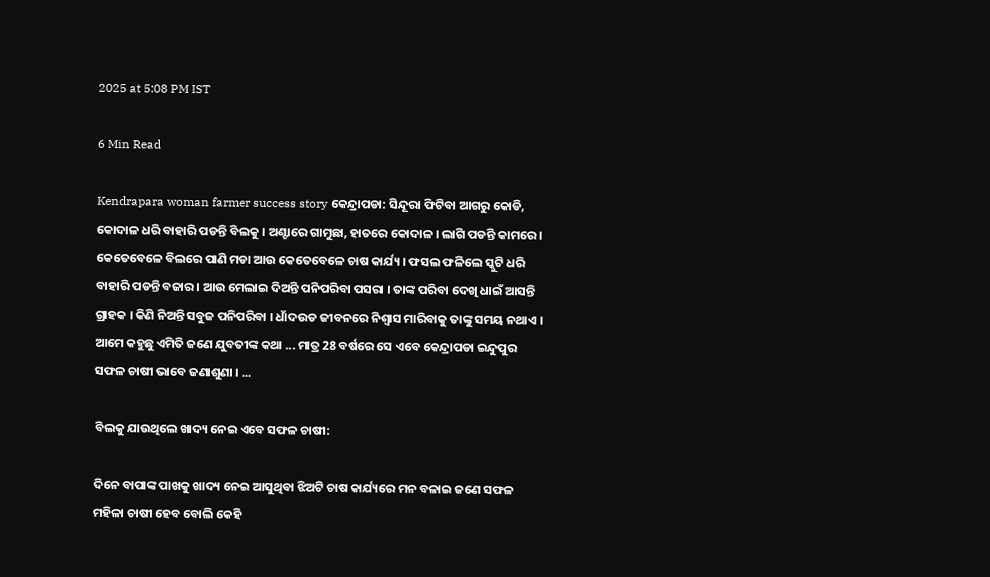2025 at 5:08 PM IST

6 Min Read

Kendrapara woman farmer success story କେନ୍ଦ୍ରାପଡା: ସିନ୍ଦୂରା ଫିଟିବା ଆଗରୁ କୋଡି, କୋଦାଳ ଧରି ବାହାରି ପଡନ୍ତି ବିଲକୁ । ଅଣ୍ଟାରେ ଗାମୁଛା, ହାତରେ କୋଦାଳ । ଲାଗି ପଡନ୍ତି କାମରେ । କେତେବେଳେ ବିଲରେ ପାଣି ମଡା ଆଉ କେତେବେଳେ ଚାଷ କାର୍ଯ୍ୟ । ଫସଲ ଫଳିଲେ ସ୍କୁଟି ଧରି ବାହାରି ପଡନ୍ତି ବଜାର । ଆଉ ମେଲାଇ ଦିଅନ୍ତି ପନିପରିବା ପସରା । ତାଙ୍କ ପରିବା ଦେଖି ଧାଇଁ ଆସନ୍ତି ଗ୍ରାହକ । କିଣି ନିଅନ୍ତି ସବୁଜ ପନିପରିବା । ଧାଁଦଉଡ ଜୀବନରେ ନିଶ୍ବାସ ମାରିବାକୁ ତାଙ୍କୁ ସମୟ ନଥାଏ । ଆମେ କହୁଛୁ ଏମିତି ଜଣେ ଯୁବତୀଙ୍କ କଥା ... ମାତ୍ର 28 ବର୍ଷରେ ସେ ଏବେ କେନ୍ଦ୍ରାପଡା ଇନ୍ଦୁପୁର ସଫଳ ଚାଷୀ ଭାବେ ଜଣାଶୁଣା । ...

ବିଲକୁ ଯାଉଥିଲେ ଖାଦ୍ୟ ନେଇ ଏବେ ସଫଳ ଚାଷୀ:

ଦିନେ ବାପାଙ୍କ ପାଖକୁ ଖାଦ୍ୟ ନେଇ ଆସୁଥିବା ଝିଅଟି ଚାଷ କାର୍ଯ୍ୟରେ ମନ ବଳାଇ ଜଣେ ସଫଳ ମହିଳା ଚାଷୀ ହେବ ବୋଲି କେହି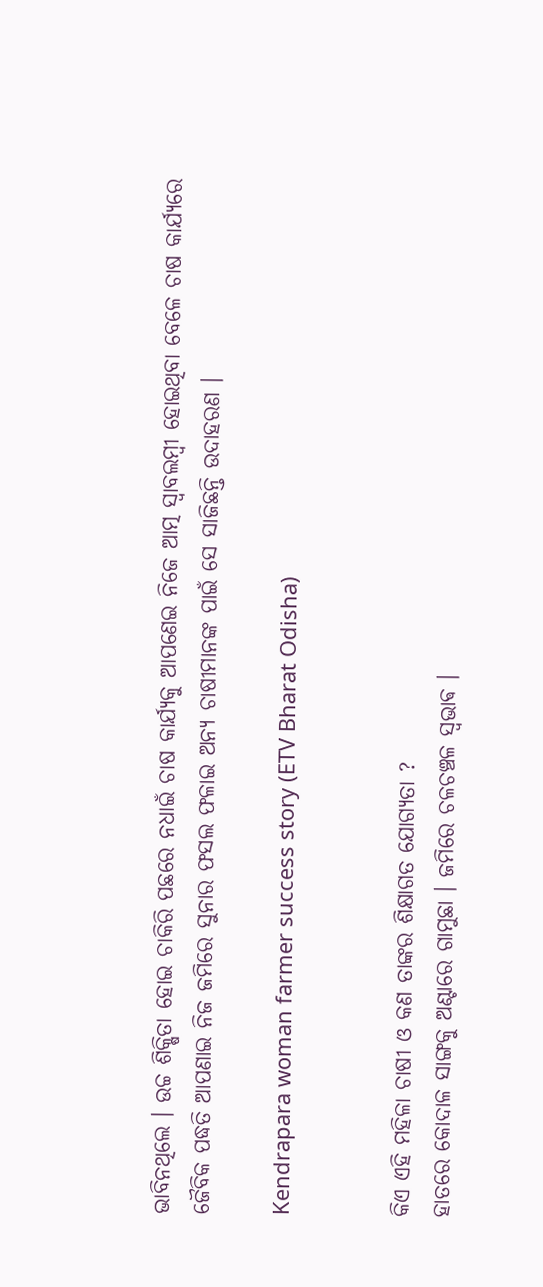ଭାବିନଥିଲେ । ଉଚ୍ଚ ଶିକ୍ଷିତା ହୋଇ ଚାକିରି ପଛରେ ନଧାଇଁ ଚାଷ କାର୍ଯ୍ୟକୁ ଆପଣେଇ ନିଜେ ଆତ୍ମ ସ୍ୱାବଲମ୍ବୀ ହୋଇଥିବା ବେଳେ ଚାଷ କାର୍ଯ୍ୟରେ ଜୈବିକ ପଦ୍ଧତି ଆପଣାଇ ନିଜ ଜମିରେ ସୁନାର ଫସଲ ଫଳାଇ ଅନ୍ୟ ଚାଷୀମାନଙ୍କ ପାଇଁ ସେ ସାଜିଛନ୍ତି ଉଦାହରଣ ।

Kendrapara woman farmer success story (ETV Bharat Odisha)


କିଏ ଏହି ମହିଳା ଚାଷୀ ଓ କଣ ତାଙ୍କର ଶିକ୍ଷାଗତ ଯୋଗ୍ୟତା ?
ହାତରେ କୋଦାଳ ସାଙ୍ଗକୁ ଅଣ୍ଟାରେ ଗାମୁଛା । ଜମିରେ ଚଳଚଞ୍ଚଳ ସ୍ଵଭାଵ ।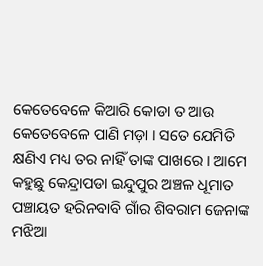କେତେବେଳେ କିଆରି କୋଡା ତ ଆଉ କେତେବେଳେ ପାଣି ମଡ଼ା । ସତେ ଯେମିତି କ୍ଷଣିଏ ମଧ୍ୟ ତର ନାହିଁ ତାଙ୍କ ପାଖରେ । ଆମେ କହୁଛୁ କେନ୍ଦ୍ରାପଡା ଇନ୍ଦୁପୁର ଅଞ୍ଚଳ ଧୂମାତ ପଞ୍ଚାୟତ ହରିନବାବି ଗାଁର ଶିବରାମ ଜେନାଙ୍କ ମଝିଆ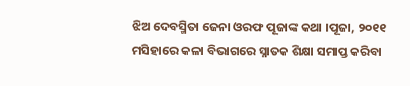ଝିଅ ଦେବସ୍ମିତା ଜେନା ଓରଫ ପୂଜାଙ୍କ କଥା ।ପୂଜା, ୨୦୧୧ ମସିହାରେ କଳା ବିଭାଗରେ ସ୍ନାତକ ଶିକ୍ଷା ସମାପ୍ତ କରିବା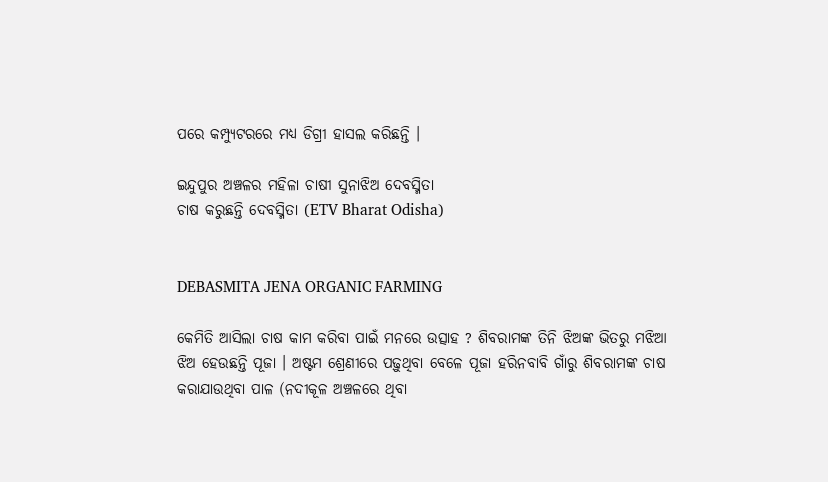ପରେ କମ୍ପ୍ୟୁଟରରେ ମଧ୍ୟ ଡିଗ୍ରୀ ହାସଲ କରିଛନ୍ତି ।

ଇନ୍ଦୁପୁର ଅଞ୍ଚଳର ମହିଳା ଚାଷୀ ସୁନାଝିଅ ଦେବସ୍ମିତା
ଚାଷ କରୁଛନ୍ତି ଦେବସ୍ମିତା (ETV Bharat Odisha)


DEBASMITA JENA ORGANIC FARMING

କେମିତି ଆସିଲା ଚାଷ କାମ କରିବା ପାଇଁ ମନରେ ଉତ୍ସାହ ? ଶିବରାମଙ୍କ ତିନି ଝିଅଙ୍କ ଭିତରୁ ମଝିଆ ଝିଅ ହେଉଛନ୍ତି ପୂଜା । ଅଷ୍ଟମ ଶ୍ରେଣୀରେ ପଢ଼ୁଥିବା ବେଳେ ପୂଜା ହରିନବାବି ଗାଁରୁ ଶିବରାମଙ୍କ ଚାଷ କରାଯାଉଥିବା ପାଳ (ନଦୀକୂଳ ଅଞ୍ଚଳରେ ଥିବା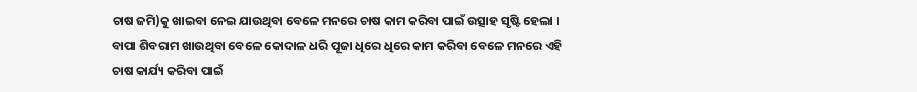ଚାଷ ଜମି)କୁ ଖାଇବା ନେଇ ଯାଉଥିବା ବେଳେ ମନରେ ଚାଷ କାମ କରିବା ପାଇଁ ଉତ୍ସାହ ସୃଷ୍ଟି ହେଲା । ବାପା ଶିବରାମ ଖାଉଥିବା ବେଳେ କୋଦାଳ ଧରି ପୂଜା ଧିରେ ଧିରେ କାମ କରିବା ବେଳେ ମନରେ ଏହି ଚାଷ କାର୍ଯ୍ୟ କରିବା ପାଇଁ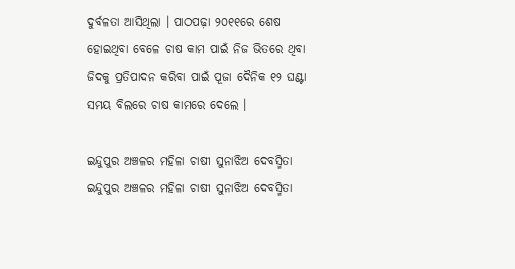ଦୁର୍ବଳତା ଆସିଥିଲା । ପାଠପଢ଼ା ୨୦୧୧ରେ ଶେଷ ହୋଇଥିବା ବେଳେ ଚାଷ କାମ ପାଇଁ ନିଜ ଭିତରେ ଥିବା ଜିଦକୁ ପ୍ରତିପାଦନ କରିବା ପାଇଁ ପୂଜା ଦୈନିକ ୧୨ ଘଣ୍ଟା ସମୟ ବିଲରେ ଚାଷ କାମରେ ଦେଲେ ।

ଇନ୍ଦୁପୁର ଅଞ୍ଚଳର ମହିଳା ଚାଷୀ ସୁନାଝିଅ ଦେବସ୍ମିତା
ଇନ୍ଦୁପୁର ଅଞ୍ଚଳର ମହିଳା ଚାଷୀ ସୁନାଝିଅ ଦେବସ୍ମିତା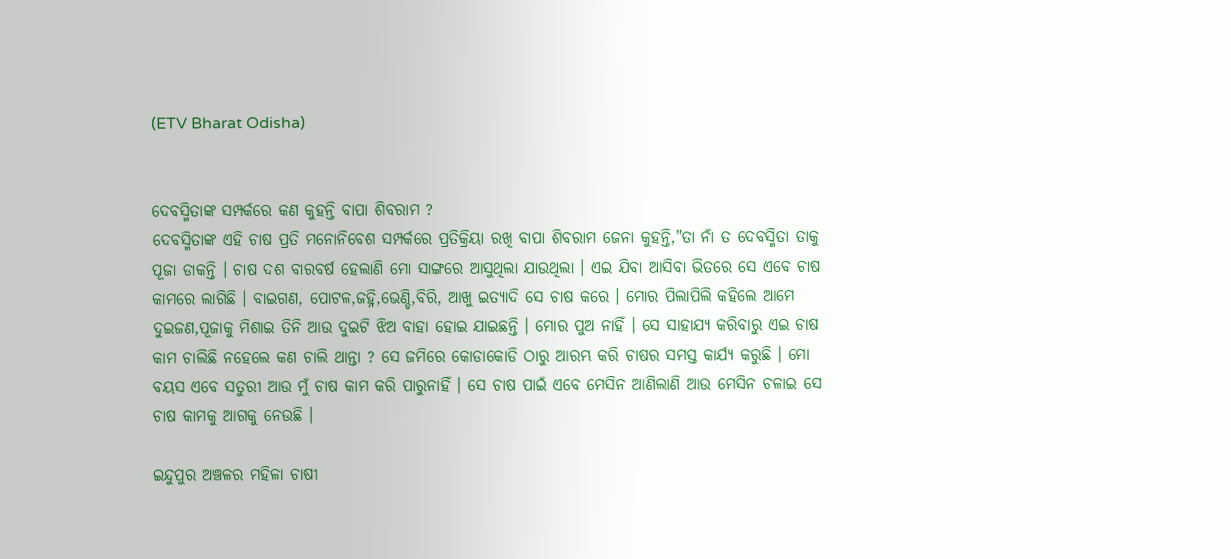(ETV Bharat Odisha)


ଦେବସ୍ମିତାଙ୍କ ସମ୍ପର୍କରେ କଣ କୁହନ୍ତି ବାପା ଶିବରାମ ?
ଦେବସ୍ମିତାଙ୍କ ଏହି ଚାଷ ପ୍ରତି ମନୋନିବେଶ ସମ୍ପର୍କରେ ପ୍ରତିକ୍ରିୟା ରଖି ବାପା ଶିବରାମ ଜେନା କୁହନ୍ତି,"ତା ନାଁ ତ ଦେବସ୍ମିତା ତାକୁ ପୂଜା ଡାକନ୍ତି । ଚାଷ ଦଶ ବାରବର୍ଷ ହେଲାଣି ମୋ ସାଙ୍ଗରେ ଆସୁଥିଲା ଯାଉଥିଲା । ଏଇ ଯିବା ଆସିବା ଭିତରେ ସେ ଏବେ ଚାଷ କାମରେ ଲାଗିଛି । ବାଇଗଣ, ପୋଟଳ,ଜହ୍ନି,ଭେଣ୍ଡି,ବିରି, ଆଖୁ ଇତ୍ୟାଦି ସେ ଚାଷ କରେ । ମୋର ପିଲାପିଲି କହିଲେ ଆମେ ଦୁଇଜଣ,ପୂଜାକୁ ମିଶାଇ ତିନି ଆଉ ଦୁଇଟି ଝିଅ ବାହା ହୋଇ ଯାଇଛନ୍ତି । ମୋର ପୁଅ ନାହିଁ । ସେ ସାହାଯ୍ୟ କରିବାରୁ ଏଇ ଚାଷ କାମ ଚାଲିଛି ନହେଲେ କଣ ଚାଲି ଥାନ୍ତା ? ସେ ଜମିରେ କୋଡାକୋଡି ଠାରୁ ଆରମ୍ଭ କରି ଚାଷର ସମସ୍ତ କାର୍ଯ୍ୟ କରୁଛି । ମୋ ବୟସ ଏବେ ସତୁରୀ ଆଉ ମୁଁ ଚାଷ କାମ କରି ପାରୁନାହିଁ । ସେ ଚାଷ ପାଇଁ ଏବେ ମେସିନ ଆଣିଲାଣି ଆଉ ମେସିନ ଚଳାଇ ସେ ଚାଷ କାମକୁ ଆଗକୁ ନେଉଛି ।

ଇନ୍ଦୁପୁର ଅଞ୍ଚଳର ମହିଳା ଚାଷୀ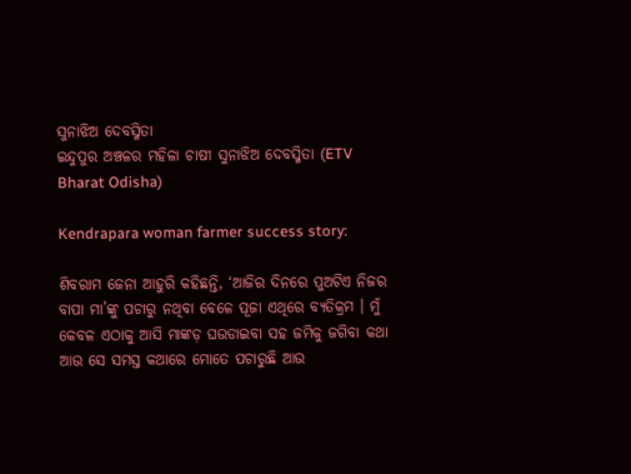ସୁନାଝିଅ ଦେବସ୍ମିତା
ଇନ୍ଦୁପୁର ଅଞ୍ଚଳର ମହିଳା ଚାଷୀ ସୁନାଝିଅ ଦେବସ୍ମିତା (ETV Bharat Odisha)

Kendrapara woman farmer success story:

ଶିବରାମ ଜେନା ଆହୁରି କହିଛନ୍ତି, ‘ଆଜିର ଦିନରେ ପୁଅଟିଏ ନିଜର ବାପା ମା’ଙ୍କୁ ପଚାରୁ ନଥିବା ବେଳେ ପୂଜା ଏଥିରେ ବ୍ୟତିକ୍ରମ । ମୁଁ କେବଳ ଏଠାକୁ ଆସି ମାଙ୍କଡ଼ ଘଉଡାଇବା ସହ ଜମିକୁ ଜଗିବା କଥା ଆଉ ସେ ସମସ୍ତ କଥାରେ ମୋତେ ପଚାରୁଛି ଆଉ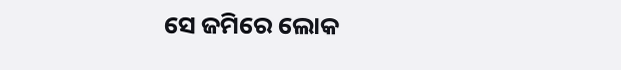ସେ ଜମିରେ ଲୋକ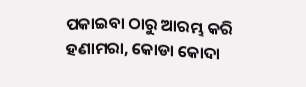ପକାଇବା ଠାରୁ ଆରମ୍ଭ କରି ହଣାମରା, କୋଡା କୋଦା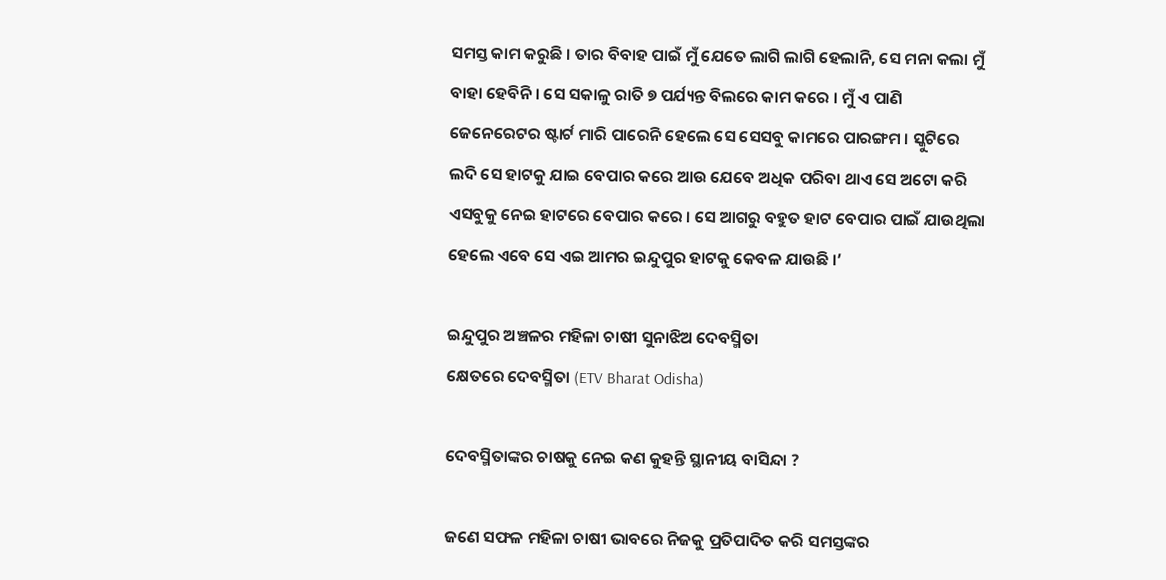ସମସ୍ତ କାମ କରୁଛି । ତାର ବିବାହ ପାଇଁ ମୁଁ ଯେତେ ଲାଗି ଲାଗି ହେଲାନି, ସେ ମନା କଲା ମୁଁ ବାହା ହେବିନି । ସେ ସକାଳୁ ରାତି ୭ ପର୍ଯ୍ୟନ୍ତ ବିଲରେ କାମ କରେ । ମୁଁ ଏ ପାଣି ଜେନେରେଟର ଷ୍ଟାର୍ଟ ମାରି ପାରେନି ହେଲେ ସେ ସେସବୁ କାମରେ ପାରଙ୍ଗମ । ସ୍କୁଟିରେ ଲଦି ସେ ହାଟକୁ ଯାଇ ବେପାର କରେ ଆଉ ଯେବେ ଅଧିକ ପରିବା ଥାଏ ସେ ଅଟୋ କରି ଏସବୁକୁ ନେଇ ହାଟରେ ବେପାର କରେ । ସେ ଆଗରୁ ବହୁତ ହାଟ ବେପାର ପାଇଁ ଯାଉଥିଲା ହେଲେ ଏବେ ସେ ଏଇ ଆମର ଇନ୍ଦୁପୁର ହାଟକୁ କେବଳ ଯାଉଛି ।’

ଇନ୍ଦୁପୁର ଅଞ୍ଚଳର ମହିଳା ଚାଷୀ ସୁନାଝିଅ ଦେବସ୍ମିତା
କ୍ଷେତରେ ଦେବସ୍ମିତା (ETV Bharat Odisha)

ଦେବସ୍ମିତାଙ୍କର ଚାଷକୁ ନେଇ କଣ କୁହନ୍ତି ସ୍ଥାନୀୟ ବାସିନ୍ଦା ?

ଜଣେ ସଫଳ ମହିଳା ଚାଷୀ ଭାବରେ ନିଜକୁ ପ୍ରତିପାଦିତ କରି ସମସ୍ତଙ୍କର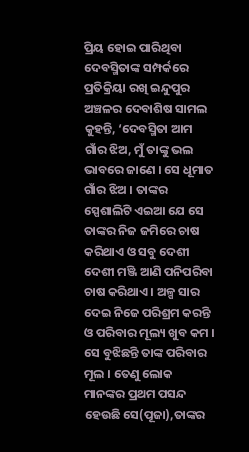ପ୍ରିୟ ହୋଇ ପାରିଥିବା ଦେବସ୍ମିତାଙ୍କ ସମ୍ପର୍କରେ ପ୍ରତିକ୍ରିୟା ରଖି ଇନ୍ଦୁପୁର ଅଞ୍ଚଳର ଦେବାଶିଷ ସାମଲ କୁହନ୍ତି, ‘ଦେବସ୍ମିତା ଆମ ଗାଁର ଝିଅ, ମୁଁ ତାଙ୍କୁ ଭଲ ଭାବରେ ଜାଣେ । ସେ ଧୂମାତ ଗାଁର ଝିଅ । ତାଙ୍କର ସ୍ପେଶାଲିଟି ଏଇଆ ଯେ ସେ ତାଙ୍କର ନିଜ ଜମିରେ ଚାଷ କରିଥାଏ ଓ ସବୁ ଦେଶୀ ଦେଶୀ ମଞ୍ଜି ଆଣି ପନିପରିବା ଚାଷ କରିଥାଏ । ଅଳ୍ପ ସାର ଦେଇ ନିଜେ ପରିଶ୍ରମ କରନ୍ତି ଓ ପରିବାର ମୂଲ୍ୟ ଖୁବ କମ । ସେ ବୁଝିଛନ୍ତି ତାଙ୍କ ପରିବାର ମୂଲ । ତେଣୁ ଲୋକ ମାନଙ୍କର ପ୍ରଥମ ପସନ୍ଦ ହେଉଛି ସେ(ପୂଜା),ତାଙ୍କର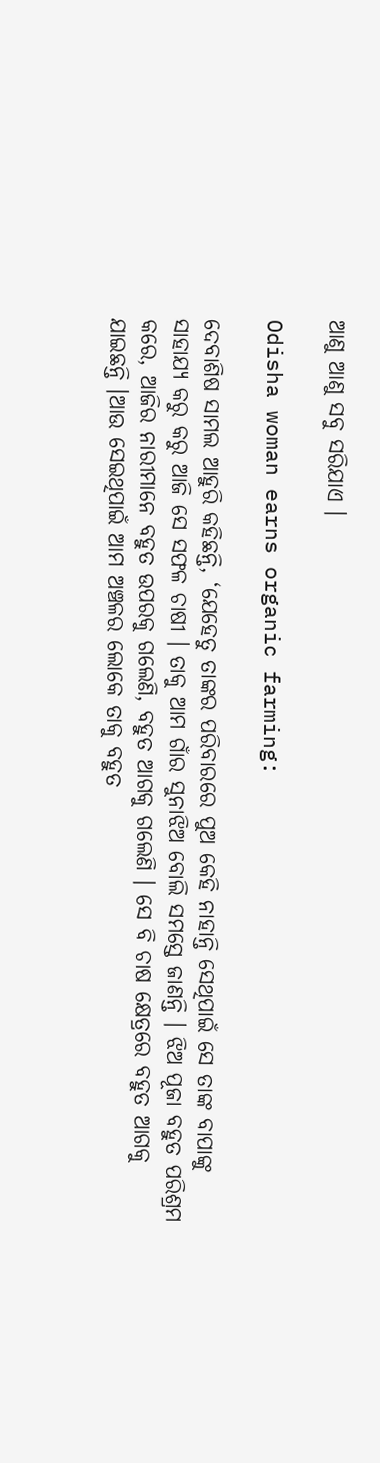ଆଣୁ ଆଣୁ ସବୁ ସରିଯାଏ ।

Odisha woman earns organic farming:

ଦେବାଶିଷ ସାମଲ ଆହୁରି କହିଛନ୍ତି, ‘ଯେହେତୁ ତାଙ୍କର ପରିବାରରେ ପୁଅ କେହି ନାହାନ୍ତି ସେଥିପାଇଁ ସେ ତାଙ୍କ ବାପାଙ୍କୁ ସାହାଯ୍ୟ କରୁ କରୁ ଆଜି ସେ ସଫଳ ଚାଷୀ । ତାକୁ ଆମ ଗାଁର ସୁନାଝିଅ ବୋଲି ସମସ୍ତେ ଜାଣନ୍ତି । ଝିଅ ପୂଜା ବହୁତ ପରିଶ୍ରମ କରେ, ଆଜିର ନାରୀମାନେ ବହୁତ ଉପରକୁ ଗଲେଣି, ବହୁତ ଆଗକୁ ଗଲେଣି । ସେ ବି ଚାଷ କ୍ଷେତ୍ରରେ ବହୁତ ଆଗକୁ ଯାଇଛନ୍ତି ।ଆଉ ସେଇଥିପାଇଁ ଆମ ଅଞ୍ଚଳର ଲୋକେ ତାକୁ ବହୁତ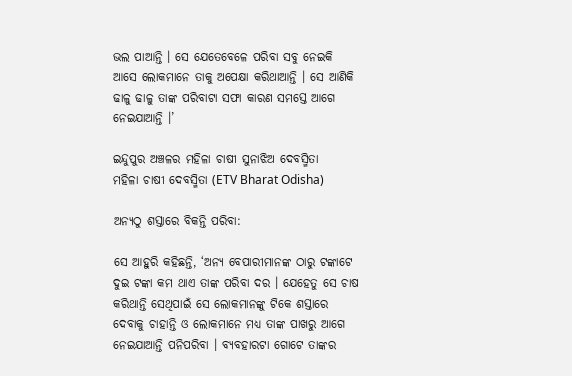ଭଲ ପାଆନ୍ତି । ସେ ଯେତେବେଳେ ପରିବା ସବୁ ନେଇକି ଆସେ ଲୋକମାନେ ତାକୁ ଅପେକ୍ଷା କରିଥାଆନ୍ତି । ସେ ଆଣିକି ଢାଳୁ ଢାଳୁ ତାଙ୍କ ପରିବାଟା ସଫା କାରଣ ସମସ୍ତେ ଆଗେ ନେଇଯାଆନ୍ତି ।’

ଇନ୍ଦୁପୁର ଅଞ୍ଚଳର ମହିଳା ଚାଷୀ ସୁନାଝିଅ ଦେବସ୍ମିତା
ମହିଳା ଚାଷୀ ଦେବସ୍ମିତା (ETV Bharat Odisha)

ଅନ୍ୟଠୁ ଶସ୍ତାରେ ବିକନ୍ତି ପରିବା:

ସେ ଆହୁରି କହିଛନ୍ତି, ‘ଅନ୍ୟ ବେପାରୀମାନଙ୍କ ଠାରୁ ଟଙ୍କାଟେ ଦୁଇ ଟଙ୍କା କମ ଥାଏ ତାଙ୍କ ପରିବା ଦର । ଯେହେତୁ ସେ ଚାଷ କରିଥାନ୍ତି ସେଥିପାଇଁ ସେ ଲୋକମାନଙ୍କୁ ଟିକେ ଶସ୍ତାରେ ଦେବାକୁ ଚାହାନ୍ତି ଓ ଲୋକମାନେ ମଧ୍ୟ ତାଙ୍କ ପାଖରୁ ଆଗେ ନେଇଯାଆନ୍ତି ପନିପରିବା । ବ୍ୟବହାରଟା ଗୋଟେ ତାଙ୍କର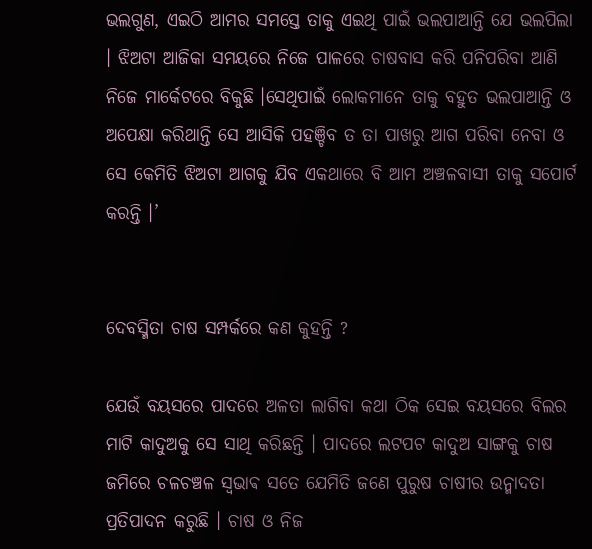ଭଲଗୁଣ, ଏଇଠି ଆମର ସମସ୍ତେ ତାକୁ ଏଇଥି ପାଇଁ ଭଲପାଆନ୍ତି ଯେ ଭଲପିଲା । ଝିଅଟା ଆଜିକା ସମୟରେ ନିଜେ ପାଳରେ ଚାଷବାସ କରି ପନିପରିବା ଆଣି ନିଜେ ମାର୍କେଟରେ ବିକୁଛି ।ସେଥିପାଇଁ ଲୋକମାନେ ତାକୁ ବହୁତ ଭଲପାଆନ୍ତି ଓ ଅପେକ୍ଷା କରିଥାନ୍ତି ସେ ଆସିକି ପହଞ୍ଚିବ ତ ତା ପାଖରୁ ଆଗ ପରିବା ନେବା ଓ ସେ କେମିତି ଝିଅଟା ଆଗକୁ ଯିବ ଏକଥାରେ ବି ଆମ ଅଞ୍ଚଳବାସୀ ତାକୁ ସପୋର୍ଟ କରନ୍ତି ।’


ଦେବସ୍ମିତା ଚାଷ ସମ୍ପର୍କରେ କଣ କୁହନ୍ତି ?

ଯେଉଁ ବୟସରେ ପାଦରେ ଅଳତା ଲାଗିବା କଥା ଠିକ ସେଇ ବୟସରେ ବିଲର ମାଟି କାଦୁଅକୁ ସେ ସାଥି କରିଛନ୍ତି । ପାଦରେ ଲଟପଟ କାଦୁଅ ସାଙ୍ଗକୁ ଚାଷ ଜମିରେ ଚଳଚଞ୍ଚଳ ସ୍ଵଭାଵ ସତେ ଯେମିତି ଜଣେ ପୁରୁଷ ଚାଷୀର ଉନ୍ମାଦତା ପ୍ରତିପାଦନ କରୁଛି । ଚାଷ ଓ ନିଜ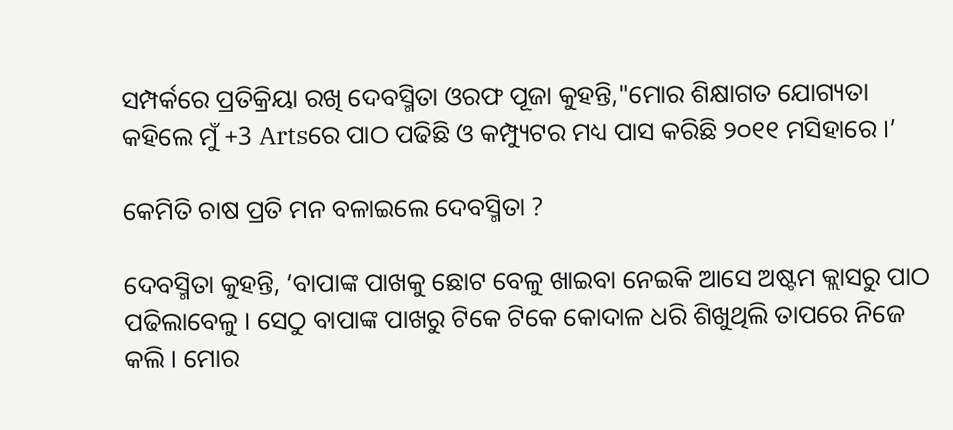ସମ୍ପର୍କରେ ପ୍ରତିକ୍ରିୟା ରଖି ଦେବସ୍ମିତା ଓରଫ ପୂଜା କୁହନ୍ତି,"ମୋର ଶିକ୍ଷାଗତ ଯୋଗ୍ୟତା କହିଲେ ମୁଁ +3 Artsରେ ପାଠ ପଢିଛି ଓ କମ୍ପ୍ୟୁଟର ମଧ୍ୟ ପାସ କରିଛି ୨୦୧୧ ମସିହାରେ ।’

କେମିତି ଚାଷ ପ୍ରତି ମନ ବଳାଇଲେ ଦେବସ୍ମିତା ?

ଦେବସ୍ମିତା କୁହନ୍ତି, ‘ବାପାଙ୍କ ପାଖକୁ ଛୋଟ ବେଳୁ ଖାଇବା ନେଇକି ଆସେ ଅଷ୍ଟମ କ୍ଲାସରୁ ପାଠ ପଢିଲାବେଳୁ । ସେଠୁ ବାପାଙ୍କ ପାଖରୁ ଟିକେ ଟିକେ କୋଦାଳ ଧରି ଶିଖୁଥିଲି ତାପରେ ନିଜେ କଲି । ମୋର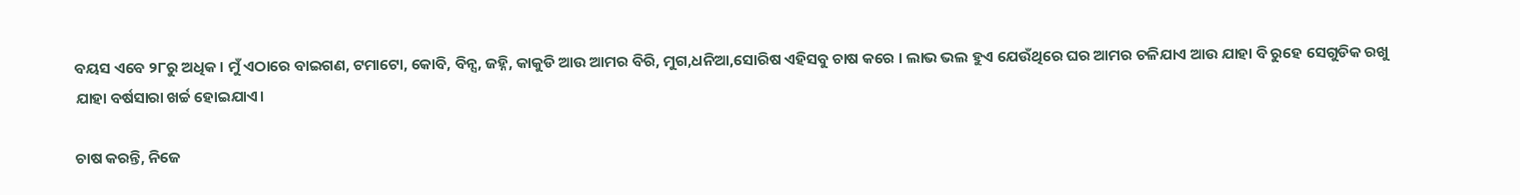ବୟସ ଏବେ ୨୮ରୁ ଅଧିକ । ମୁଁ ଏଠାରେ ବାଇଗଣ, ଟମାଟୋ, କୋବି, ବିନ୍ସ, ଜହ୍ନି, କାକୁଡି ଆଉ ଆମର ବିରି, ମୁଗ,ଧନିଆ,ସୋରିଷ ଏହିସବୁ ଚାଷ କରେ । ଲାଭ ଭଲ ହୁଏ ଯେଉଁଥିରେ ଘର ଆମର ଚଳିଯାଏ ଆଉ ଯାହା ବି ରୁହେ ସେଗୁଡିକ ରଖୁ ଯାହା ବର୍ଷସାରା ଖର୍ଚ୍ଚ ହୋଇଯାଏ।

ଚାଷ କରନ୍ତି, ନିଜେ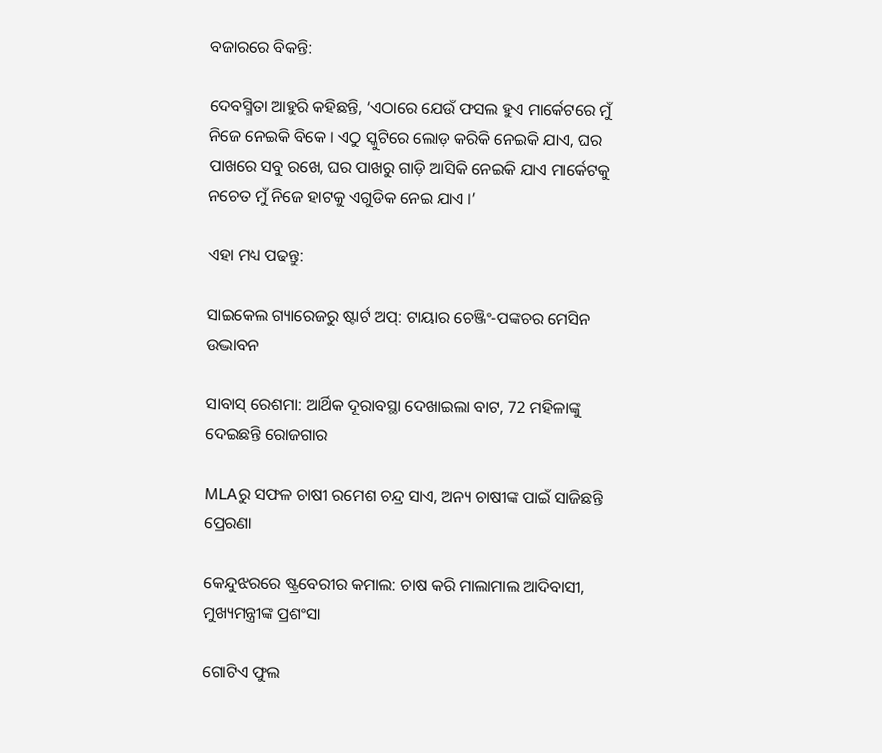ବଜାରରେ ବିକନ୍ତି:

ଦେବସ୍ମିତା ଆହୁରି କହିଛନ୍ତି, ‘ଏଠାରେ ଯେଉଁ ଫସଲ ହୁଏ ମାର୍କେଟରେ ମୁଁ ନିଜେ ନେଇକି ବିକେ । ଏଠୁ ସ୍କୁଟିରେ ଲୋଡ଼ କରିକି ନେଇକି ଯାଏ, ଘର ପାଖରେ ସବୁ ରଖେ, ଘର ପାଖରୁ ଗାଡ଼ି ଆସିକି ନେଇକି ଯାଏ ମାର୍କେଟକୁ ନଚେତ ମୁଁ ନିଜେ ହାଟକୁ ଏଗୁଡିକ ନେଇ ଯାଏ ।’

ଏହା ମଧ୍ୟ ପଢନ୍ତୁ:

ସାଇକେଲ ଗ୍ୟାରେଜରୁ ଷ୍ଟାର୍ଟ ଅପ୍: ଟାୟାର ଚେଞ୍ଜିଂ-ପଙ୍କଚର ମେସିନ ଉଦ୍ଭାବନ

ସାବାସ୍‌ ରେଶମା: ଆର୍ଥିକ ଦୂରାବସ୍ଥା ଦେଖାଇଲା ବାଟ, 72 ମହିଳାଙ୍କୁ ଦେଇଛନ୍ତି ରୋଜଗାର

MLAରୁ ସଫଳ ଚାଷୀ ରମେଶ ଚନ୍ଦ୍ର ସାଏ, ଅନ୍ୟ ଚାଷୀଙ୍କ ପାଇଁ ସାଜିଛନ୍ତି ପ୍ରେରଣା

କେନ୍ଦୁଝରରେ ଷ୍ଟ୍ରବେରୀର କମାଲ: ଚାଷ କରି ମାଲାମାଲ ଆଦିବାସୀ, ମୁଖ୍ୟମନ୍ତ୍ରୀଙ୍କ ପ୍ରଶଂସା

ଗୋଟିଏ ଫୁଲ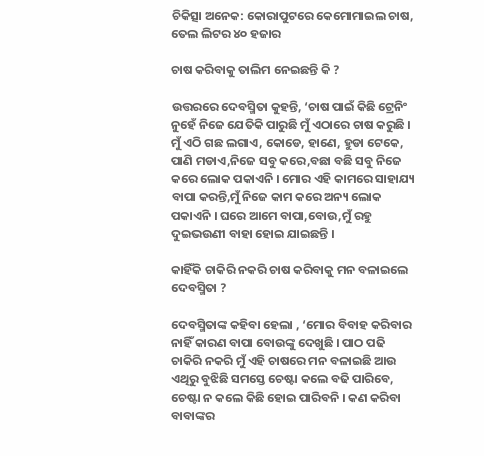ଚିକିତ୍ସା ଅନେକ: କୋରାପୁଟରେ କେମୋମାଇଲ ଚାଷ, ତେଲ ଲିଟର ୪୦ ହଜାର

ଚାଷ କରିବାକୁ ତାଲିମ ନେଇଛନ୍ତି କି ?

ଉତ୍ତରରେ ଦେବସ୍ମିତା କୁହନ୍ତି, ‘ଚାଷ ପାଇଁ କିଛି ଟ୍ରେନିଂ ନୁହେଁ ନିଜେ ଯେତିକି ପାରୁଛି ମୁଁ ଏଠାରେ ଚାଷ କରୁଛି । ମୁଁ ଏଠି ଗଛ ଲଗାଏ, କୋଡେ, ହାଣେ, ହୁଡା ଟେକେ, ପାଣି ମଡାଏ,ନିଜେ ସବୁ କରେ,ବଛା ବଛି ସବୁ ନିଜେ କରେ ଲୋକ ପକାଏନି । ମୋର ଏହି କାମରେ ସାହାଯ୍ୟ ବାପା କରନ୍ତି,ମୁଁ ନିଜେ କାମ କରେ ଅନ୍ୟ ଲୋକ ପକାଏନି । ଘରେ ଆମେ ବାପା,ବୋଉ,ମୁଁ ରହୁ ଦୁଇଭଉଣୀ ବାହା ହୋଇ ଯାଇଛନ୍ତି ।

କାହିଁକି ଚାକିରି ନକରି ଚାଷ କରିବାକୁ ମନ ବଳାଇଲେ ଦେବସ୍ମିତା ?

ଦେବସ୍ମିତାଙ୍କ କହିବା ହେଲା , ‘ମୋର ବିବାହ କରିବାର ନାହିଁ କାରଣ ବାପା ବୋଉଙ୍କୁ ଦେଖୁଛି । ପାଠ ପଢି ଚାକିରି ନକରି ମୁଁ ଏହି ଚାଷରେ ମନ ବଳାଇଛି ଆଉ ଏଥିରୁ ବୁଝିଛି ସମସ୍ତେ ଚେଷ୍ଟା କଲେ ବଢି ପାରିବେ, ଚେଷ୍ଟା ନ କଲେ କିଛି ହୋଇ ପାରିବନି । କଣ କରିବା ବାବାଙ୍କର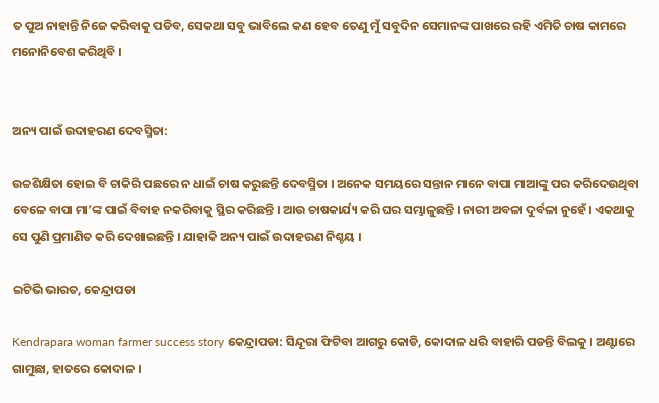ତ ପୁଅ ନାହାନ୍ତି ନିଜେ କରିବାକୁ ପଡିବ, ସେକଥା ସବୁ ଭାବିଲେ କଣ ହେବ ତେଣୁ ମୁଁ ସବୁଦିନ ସେମାନଙ୍କ ପାଖରେ ରହି ଏମିତି ଚାଷ କାମରେ ମନୋନିବେଶ କରିଥିବି ।


ଅନ୍ୟ ପାଇଁ ଉଦାହରଣ ଦେବସ୍ମିତା:

ଉଚ୍ଚଶିକ୍ଷିତା ହୋଇ ବି ଚାକିରି ପଛରେ ନ ଧାଇଁ ଚାଷ କରୁଛନ୍ତି ଦେବସ୍ମିତା । ଅନେକ ସମୟରେ ସନ୍ତାନ ମାନେ ବାପା ମାଆଙ୍କୁ ପର କରିଦେଉଥିବା ବେଳେ ବାପା ମା’ଙ୍କ ପାଇଁ ବିବାହ ନକରିବାକୁ ସ୍ଥିର କରିଛନ୍ତି । ଆଉ ଚାଷକାର୍ଯ୍ୟ କରି ଘର ସମ୍ଭାଳୁଛନ୍ତି । ନାରୀ ଅବଳା ଦୁର୍ବଳା ନୁହେଁ । ଏକଥାକୁ ସେ ପୁଣି ପ୍ରମାଣିତ କରି ଦେଖାଇଛନ୍ତି । ଯାହାକି ଅନ୍ୟ ପାଇଁ ଉଦାହରଣ ନିଶ୍ଚୟ ।

ଇଟିଭି ଭାରତ, କେନ୍ଦ୍ରାପଡା

Kendrapara woman farmer success story କେନ୍ଦ୍ରାପଡା: ସିନ୍ଦୂରା ଫିଟିବା ଆଗରୁ କୋଡି, କୋଦାଳ ଧରି ବାହାରି ପଡନ୍ତି ବିଲକୁ । ଅଣ୍ଟାରେ ଗାମୁଛା, ହାତରେ କୋଦାଳ ।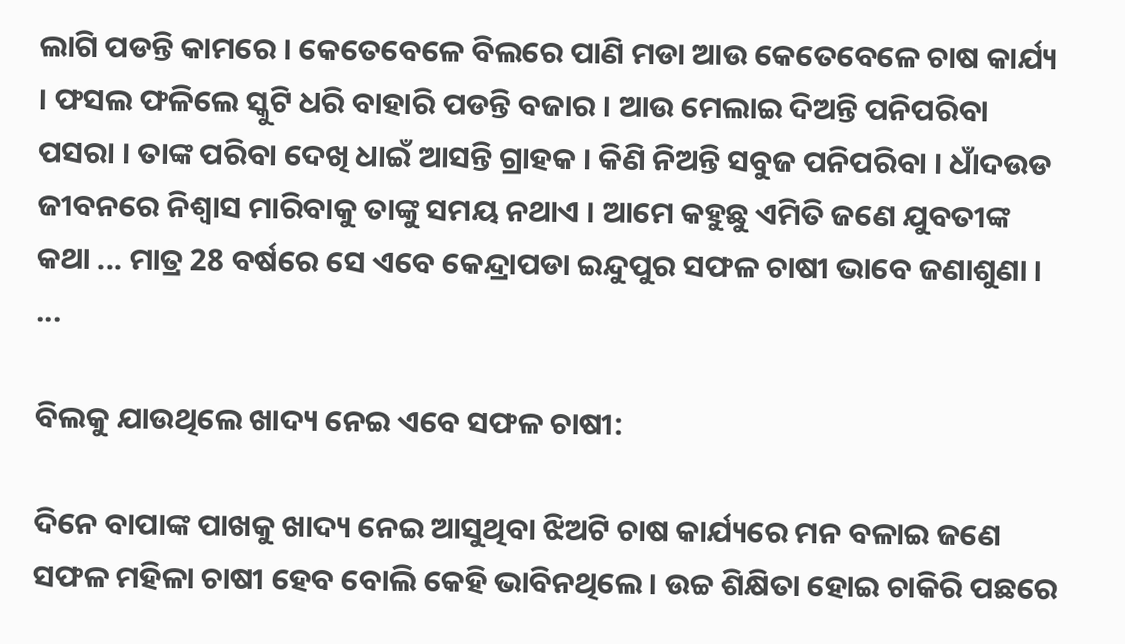ଲାଗି ପଡନ୍ତି କାମରେ । କେତେବେଳେ ବିଲରେ ପାଣି ମଡା ଆଉ କେତେବେଳେ ଚାଷ କାର୍ଯ୍ୟ । ଫସଲ ଫଳିଲେ ସ୍କୁଟି ଧରି ବାହାରି ପଡନ୍ତି ବଜାର । ଆଉ ମେଲାଇ ଦିଅନ୍ତି ପନିପରିବା ପସରା । ତାଙ୍କ ପରିବା ଦେଖି ଧାଇଁ ଆସନ୍ତି ଗ୍ରାହକ । କିଣି ନିଅନ୍ତି ସବୁଜ ପନିପରିବା । ଧାଁଦଉଡ ଜୀବନରେ ନିଶ୍ବାସ ମାରିବାକୁ ତାଙ୍କୁ ସମୟ ନଥାଏ । ଆମେ କହୁଛୁ ଏମିତି ଜଣେ ଯୁବତୀଙ୍କ କଥା ... ମାତ୍ର 28 ବର୍ଷରେ ସେ ଏବେ କେନ୍ଦ୍ରାପଡା ଇନ୍ଦୁପୁର ସଫଳ ଚାଷୀ ଭାବେ ଜଣାଶୁଣା । ...

ବିଲକୁ ଯାଉଥିଲେ ଖାଦ୍ୟ ନେଇ ଏବେ ସଫଳ ଚାଷୀ:

ଦିନେ ବାପାଙ୍କ ପାଖକୁ ଖାଦ୍ୟ ନେଇ ଆସୁଥିବା ଝିଅଟି ଚାଷ କାର୍ଯ୍ୟରେ ମନ ବଳାଇ ଜଣେ ସଫଳ ମହିଳା ଚାଷୀ ହେବ ବୋଲି କେହି ଭାବିନଥିଲେ । ଉଚ୍ଚ ଶିକ୍ଷିତା ହୋଇ ଚାକିରି ପଛରେ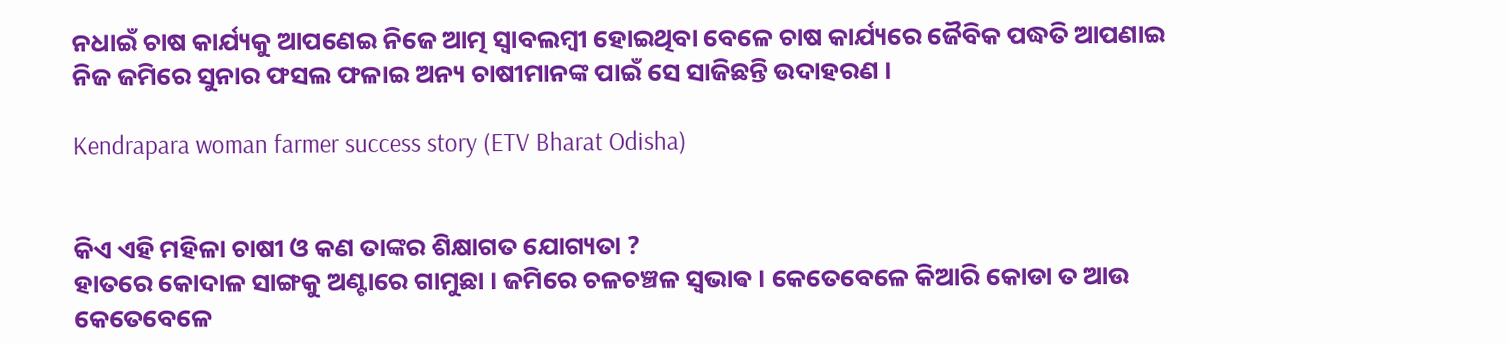ନଧାଇଁ ଚାଷ କାର୍ଯ୍ୟକୁ ଆପଣେଇ ନିଜେ ଆତ୍ମ ସ୍ୱାବଲମ୍ବୀ ହୋଇଥିବା ବେଳେ ଚାଷ କାର୍ଯ୍ୟରେ ଜୈବିକ ପଦ୍ଧତି ଆପଣାଇ ନିଜ ଜମିରେ ସୁନାର ଫସଲ ଫଳାଇ ଅନ୍ୟ ଚାଷୀମାନଙ୍କ ପାଇଁ ସେ ସାଜିଛନ୍ତି ଉଦାହରଣ ।

Kendrapara woman farmer success story (ETV Bharat Odisha)


କିଏ ଏହି ମହିଳା ଚାଷୀ ଓ କଣ ତାଙ୍କର ଶିକ୍ଷାଗତ ଯୋଗ୍ୟତା ?
ହାତରେ କୋଦାଳ ସାଙ୍ଗକୁ ଅଣ୍ଟାରେ ଗାମୁଛା । ଜମିରେ ଚଳଚଞ୍ଚଳ ସ୍ଵଭାଵ । କେତେବେଳେ କିଆରି କୋଡା ତ ଆଉ କେତେବେଳେ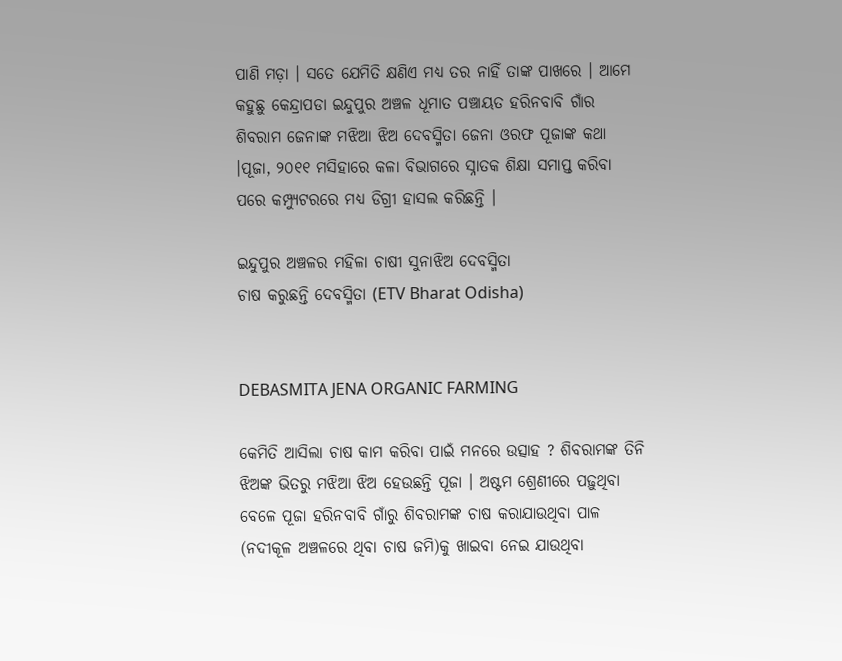ପାଣି ମଡ଼ା । ସତେ ଯେମିତି କ୍ଷଣିଏ ମଧ୍ୟ ତର ନାହିଁ ତାଙ୍କ ପାଖରେ । ଆମେ କହୁଛୁ କେନ୍ଦ୍ରାପଡା ଇନ୍ଦୁପୁର ଅଞ୍ଚଳ ଧୂମାତ ପଞ୍ଚାୟତ ହରିନବାବି ଗାଁର ଶିବରାମ ଜେନାଙ୍କ ମଝିଆ ଝିଅ ଦେବସ୍ମିତା ଜେନା ଓରଫ ପୂଜାଙ୍କ କଥା ।ପୂଜା, ୨୦୧୧ ମସିହାରେ କଳା ବିଭାଗରେ ସ୍ନାତକ ଶିକ୍ଷା ସମାପ୍ତ କରିବା ପରେ କମ୍ପ୍ୟୁଟରରେ ମଧ୍ୟ ଡିଗ୍ରୀ ହାସଲ କରିଛନ୍ତି ।

ଇନ୍ଦୁପୁର ଅଞ୍ଚଳର ମହିଳା ଚାଷୀ ସୁନାଝିଅ ଦେବସ୍ମିତା
ଚାଷ କରୁଛନ୍ତି ଦେବସ୍ମିତା (ETV Bharat Odisha)


DEBASMITA JENA ORGANIC FARMING

କେମିତି ଆସିଲା ଚାଷ କାମ କରିବା ପାଇଁ ମନରେ ଉତ୍ସାହ ? ଶିବରାମଙ୍କ ତିନି ଝିଅଙ୍କ ଭିତରୁ ମଝିଆ ଝିଅ ହେଉଛନ୍ତି ପୂଜା । ଅଷ୍ଟମ ଶ୍ରେଣୀରେ ପଢ଼ୁଥିବା ବେଳେ ପୂଜା ହରିନବାବି ଗାଁରୁ ଶିବରାମଙ୍କ ଚାଷ କରାଯାଉଥିବା ପାଳ (ନଦୀକୂଳ ଅଞ୍ଚଳରେ ଥିବା ଚାଷ ଜମି)କୁ ଖାଇବା ନେଇ ଯାଉଥିବା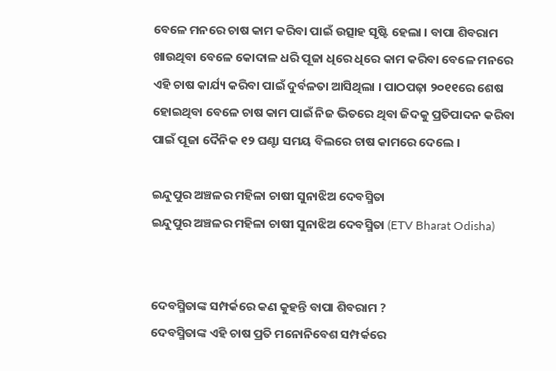ବେଳେ ମନରେ ଚାଷ କାମ କରିବା ପାଇଁ ଉତ୍ସାହ ସୃଷ୍ଟି ହେଲା । ବାପା ଶିବରାମ ଖାଉଥିବା ବେଳେ କୋଦାଳ ଧରି ପୂଜା ଧିରେ ଧିରେ କାମ କରିବା ବେଳେ ମନରେ ଏହି ଚାଷ କାର୍ଯ୍ୟ କରିବା ପାଇଁ ଦୁର୍ବଳତା ଆସିଥିଲା । ପାଠପଢ଼ା ୨୦୧୧ରେ ଶେଷ ହୋଇଥିବା ବେଳେ ଚାଷ କାମ ପାଇଁ ନିଜ ଭିତରେ ଥିବା ଜିଦକୁ ପ୍ରତିପାଦନ କରିବା ପାଇଁ ପୂଜା ଦୈନିକ ୧୨ ଘଣ୍ଟା ସମୟ ବିଲରେ ଚାଷ କାମରେ ଦେଲେ ।

ଇନ୍ଦୁପୁର ଅଞ୍ଚଳର ମହିଳା ଚାଷୀ ସୁନାଝିଅ ଦେବସ୍ମିତା
ଇନ୍ଦୁପୁର ଅଞ୍ଚଳର ମହିଳା ଚାଷୀ ସୁନାଝିଅ ଦେବସ୍ମିତା (ETV Bharat Odisha)


ଦେବସ୍ମିତାଙ୍କ ସମ୍ପର୍କରେ କଣ କୁହନ୍ତି ବାପା ଶିବରାମ ?
ଦେବସ୍ମିତାଙ୍କ ଏହି ଚାଷ ପ୍ରତି ମନୋନିବେଶ ସମ୍ପର୍କରେ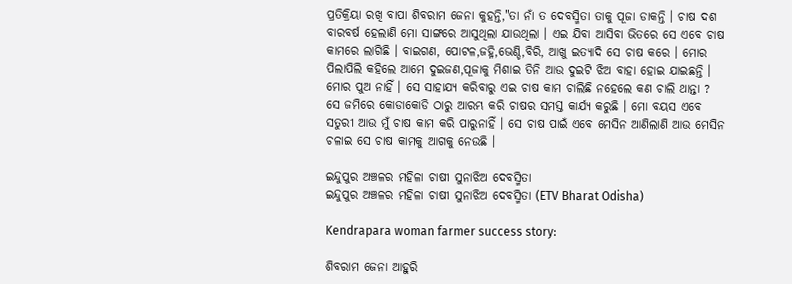ପ୍ରତିକ୍ରିୟା ରଖି ବାପା ଶିବରାମ ଜେନା କୁହନ୍ତି,"ତା ନାଁ ତ ଦେବସ୍ମିତା ତାକୁ ପୂଜା ଡାକନ୍ତି । ଚାଷ ଦଶ ବାରବର୍ଷ ହେଲାଣି ମୋ ସାଙ୍ଗରେ ଆସୁଥିଲା ଯାଉଥିଲା । ଏଇ ଯିବା ଆସିବା ଭିତରେ ସେ ଏବେ ଚାଷ କାମରେ ଲାଗିଛି । ବାଇଗଣ, ପୋଟଳ,ଜହ୍ନି,ଭେଣ୍ଡି,ବିରି, ଆଖୁ ଇତ୍ୟାଦି ସେ ଚାଷ କରେ । ମୋର ପିଲାପିଲି କହିଲେ ଆମେ ଦୁଇଜଣ,ପୂଜାକୁ ମିଶାଇ ତିନି ଆଉ ଦୁଇଟି ଝିଅ ବାହା ହୋଇ ଯାଇଛନ୍ତି । ମୋର ପୁଅ ନାହିଁ । ସେ ସାହାଯ୍ୟ କରିବାରୁ ଏଇ ଚାଷ କାମ ଚାଲିଛି ନହେଲେ କଣ ଚାଲି ଥାନ୍ତା ? ସେ ଜମିରେ କୋଡାକୋଡି ଠାରୁ ଆରମ୍ଭ କରି ଚାଷର ସମସ୍ତ କାର୍ଯ୍ୟ କରୁଛି । ମୋ ବୟସ ଏବେ ସତୁରୀ ଆଉ ମୁଁ ଚାଷ କାମ କରି ପାରୁନାହିଁ । ସେ ଚାଷ ପାଇଁ ଏବେ ମେସିନ ଆଣିଲାଣି ଆଉ ମେସିନ ଚଳାଇ ସେ ଚାଷ କାମକୁ ଆଗକୁ ନେଉଛି ।

ଇନ୍ଦୁପୁର ଅଞ୍ଚଳର ମହିଳା ଚାଷୀ ସୁନାଝିଅ ଦେବସ୍ମିତା
ଇନ୍ଦୁପୁର ଅଞ୍ଚଳର ମହିଳା ଚାଷୀ ସୁନାଝିଅ ଦେବସ୍ମିତା (ETV Bharat Odisha)

Kendrapara woman farmer success story:

ଶିବରାମ ଜେନା ଆହୁରି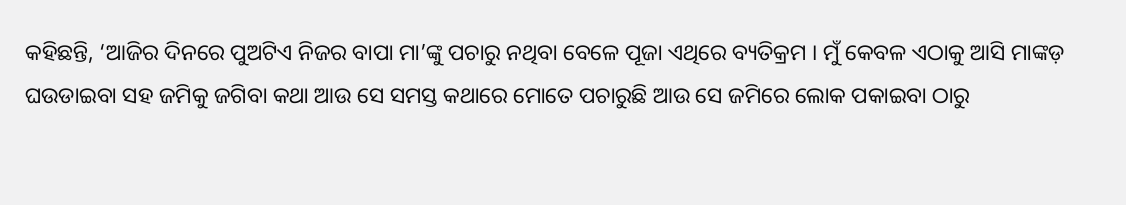କହିଛନ୍ତି, ‘ଆଜିର ଦିନରେ ପୁଅଟିଏ ନିଜର ବାପା ମା’ଙ୍କୁ ପଚାରୁ ନଥିବା ବେଳେ ପୂଜା ଏଥିରେ ବ୍ୟତିକ୍ରମ । ମୁଁ କେବଳ ଏଠାକୁ ଆସି ମାଙ୍କଡ଼ ଘଉଡାଇବା ସହ ଜମିକୁ ଜଗିବା କଥା ଆଉ ସେ ସମସ୍ତ କଥାରେ ମୋତେ ପଚାରୁଛି ଆଉ ସେ ଜମିରେ ଲୋକ ପକାଇବା ଠାରୁ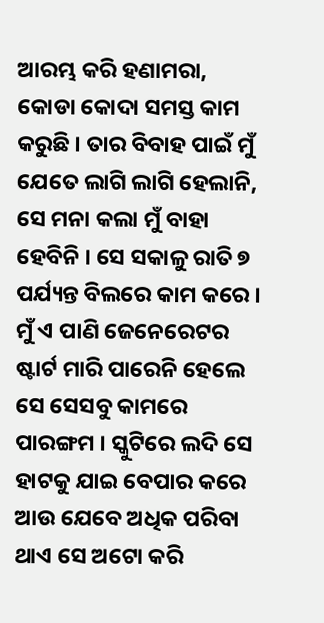ଆରମ୍ଭ କରି ହଣାମରା, କୋଡା କୋଦା ସମସ୍ତ କାମ କରୁଛି । ତାର ବିବାହ ପାଇଁ ମୁଁ ଯେତେ ଲାଗି ଲାଗି ହେଲାନି, ସେ ମନା କଲା ମୁଁ ବାହା ହେବିନି । ସେ ସକାଳୁ ରାତି ୭ ପର୍ଯ୍ୟନ୍ତ ବିଲରେ କାମ କରେ । ମୁଁ ଏ ପାଣି ଜେନେରେଟର ଷ୍ଟାର୍ଟ ମାରି ପାରେନି ହେଲେ ସେ ସେସବୁ କାମରେ ପାରଙ୍ଗମ । ସ୍କୁଟିରେ ଲଦି ସେ ହାଟକୁ ଯାଇ ବେପାର କରେ ଆଉ ଯେବେ ଅଧିକ ପରିବା ଥାଏ ସେ ଅଟୋ କରି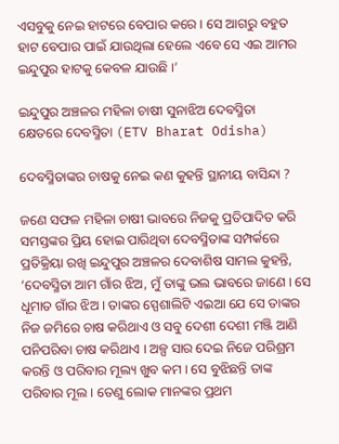ଏସବୁକୁ ନେଇ ହାଟରେ ବେପାର କରେ । ସେ ଆଗରୁ ବହୁତ ହାଟ ବେପାର ପାଇଁ ଯାଉଥିଲା ହେଲେ ଏବେ ସେ ଏଇ ଆମର ଇନ୍ଦୁପୁର ହାଟକୁ କେବଳ ଯାଉଛି ।’

ଇନ୍ଦୁପୁର ଅଞ୍ଚଳର ମହିଳା ଚାଷୀ ସୁନାଝିଅ ଦେବସ୍ମିତା
କ୍ଷେତରେ ଦେବସ୍ମିତା (ETV Bharat Odisha)

ଦେବସ୍ମିତାଙ୍କର ଚାଷକୁ ନେଇ କଣ କୁହନ୍ତି ସ୍ଥାନୀୟ ବାସିନ୍ଦା ?

ଜଣେ ସଫଳ ମହିଳା ଚାଷୀ ଭାବରେ ନିଜକୁ ପ୍ରତିପାଦିତ କରି ସମସ୍ତଙ୍କର ପ୍ରିୟ ହୋଇ ପାରିଥିବା ଦେବସ୍ମିତାଙ୍କ ସମ୍ପର୍କରେ ପ୍ରତିକ୍ରିୟା ରଖି ଇନ୍ଦୁପୁର ଅଞ୍ଚଳର ଦେବାଶିଷ ସାମଲ କୁହନ୍ତି, ‘ଦେବସ୍ମିତା ଆମ ଗାଁର ଝିଅ, ମୁଁ ତାଙ୍କୁ ଭଲ ଭାବରେ ଜାଣେ । ସେ ଧୂମାତ ଗାଁର ଝିଅ । ତାଙ୍କର ସ୍ପେଶାଲିଟି ଏଇଆ ଯେ ସେ ତାଙ୍କର ନିଜ ଜମିରେ ଚାଷ କରିଥାଏ ଓ ସବୁ ଦେଶୀ ଦେଶୀ ମଞ୍ଜି ଆଣି ପନିପରିବା ଚାଷ କରିଥାଏ । ଅଳ୍ପ ସାର ଦେଇ ନିଜେ ପରିଶ୍ରମ କରନ୍ତି ଓ ପରିବାର ମୂଲ୍ୟ ଖୁବ କମ । ସେ ବୁଝିଛନ୍ତି ତାଙ୍କ ପରିବାର ମୂଲ । ତେଣୁ ଲୋକ ମାନଙ୍କର ପ୍ରଥମ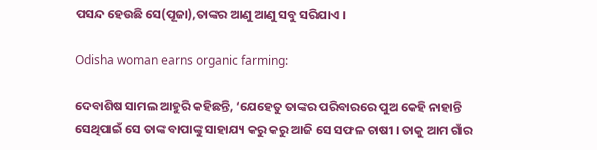ପସନ୍ଦ ହେଉଛି ସେ(ପୂଜା),ତାଙ୍କର ଆଣୁ ଆଣୁ ସବୁ ସରିଯାଏ ।

Odisha woman earns organic farming:

ଦେବାଶିଷ ସାମଲ ଆହୁରି କହିଛନ୍ତି, ‘ଯେହେତୁ ତାଙ୍କର ପରିବାରରେ ପୁଅ କେହି ନାହାନ୍ତି ସେଥିପାଇଁ ସେ ତାଙ୍କ ବାପାଙ୍କୁ ସାହାଯ୍ୟ କରୁ କରୁ ଆଜି ସେ ସଫଳ ଚାଷୀ । ତାକୁ ଆମ ଗାଁର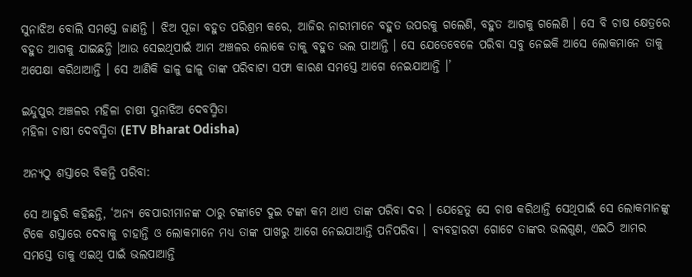ସୁନାଝିଅ ବୋଲି ସମସ୍ତେ ଜାଣନ୍ତି । ଝିଅ ପୂଜା ବହୁତ ପରିଶ୍ରମ କରେ, ଆଜିର ନାରୀମାନେ ବହୁତ ଉପରକୁ ଗଲେଣି, ବହୁତ ଆଗକୁ ଗଲେଣି । ସେ ବି ଚାଷ କ୍ଷେତ୍ରରେ ବହୁତ ଆଗକୁ ଯାଇଛନ୍ତି ।ଆଉ ସେଇଥିପାଇଁ ଆମ ଅଞ୍ଚଳର ଲୋକେ ତାକୁ ବହୁତ ଭଲ ପାଆନ୍ତି । ସେ ଯେତେବେଳେ ପରିବା ସବୁ ନେଇକି ଆସେ ଲୋକମାନେ ତାକୁ ଅପେକ୍ଷା କରିଥାଆନ୍ତି । ସେ ଆଣିକି ଢାଳୁ ଢାଳୁ ତାଙ୍କ ପରିବାଟା ସଫା କାରଣ ସମସ୍ତେ ଆଗେ ନେଇଯାଆନ୍ତି ।’

ଇନ୍ଦୁପୁର ଅଞ୍ଚଳର ମହିଳା ଚାଷୀ ସୁନାଝିଅ ଦେବସ୍ମିତା
ମହିଳା ଚାଷୀ ଦେବସ୍ମିତା (ETV Bharat Odisha)

ଅନ୍ୟଠୁ ଶସ୍ତାରେ ବିକନ୍ତି ପରିବା:

ସେ ଆହୁରି କହିଛନ୍ତି, ‘ଅନ୍ୟ ବେପାରୀମାନଙ୍କ ଠାରୁ ଟଙ୍କାଟେ ଦୁଇ ଟଙ୍କା କମ ଥାଏ ତାଙ୍କ ପରିବା ଦର । ଯେହେତୁ ସେ ଚାଷ କରିଥାନ୍ତି ସେଥିପାଇଁ ସେ ଲୋକମାନଙ୍କୁ ଟିକେ ଶସ୍ତାରେ ଦେବାକୁ ଚାହାନ୍ତି ଓ ଲୋକମାନେ ମଧ୍ୟ ତାଙ୍କ ପାଖରୁ ଆଗେ ନେଇଯାଆନ୍ତି ପନିପରିବା । ବ୍ୟବହାରଟା ଗୋଟେ ତାଙ୍କର ଭଲଗୁଣ, ଏଇଠି ଆମର ସମସ୍ତେ ତାକୁ ଏଇଥି ପାଇଁ ଭଲପାଆନ୍ତି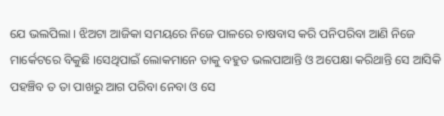ଯେ ଭଲପିଲା । ଝିଅଟା ଆଜିକା ସମୟରେ ନିଜେ ପାଳରେ ଚାଷବାସ କରି ପନିପରିବା ଆଣି ନିଜେ ମାର୍କେଟରେ ବିକୁଛି ।ସେଥିପାଇଁ ଲୋକମାନେ ତାକୁ ବହୁତ ଭଲପାଆନ୍ତି ଓ ଅପେକ୍ଷା କରିଥାନ୍ତି ସେ ଆସିକି ପହଞ୍ଚିବ ତ ତା ପାଖରୁ ଆଗ ପରିବା ନେବା ଓ ସେ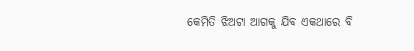କେମିତି ଝିଅଟା ଆଗକୁ ଯିବ ଏକଥାରେ ବି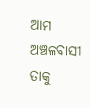ଆମ ଅଞ୍ଚଳବାସୀ ତାକୁ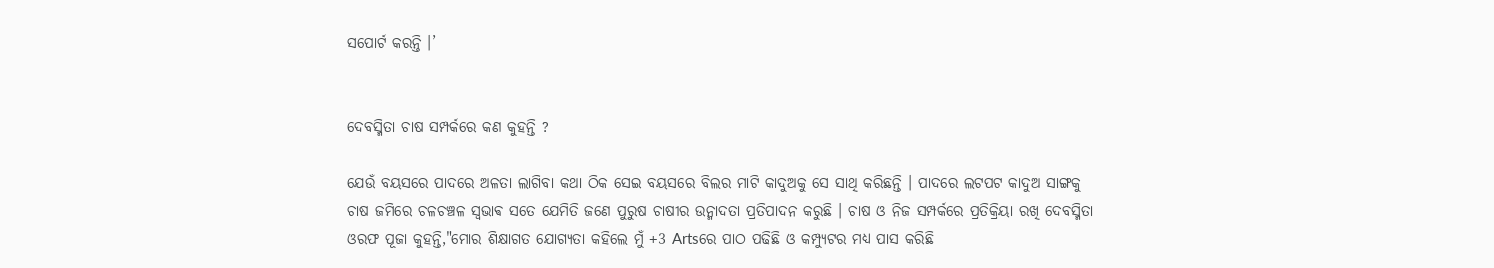ସପୋର୍ଟ କରନ୍ତି ।’


ଦେବସ୍ମିତା ଚାଷ ସମ୍ପର୍କରେ କଣ କୁହନ୍ତି ?

ଯେଉଁ ବୟସରେ ପାଦରେ ଅଳତା ଲାଗିବା କଥା ଠିକ ସେଇ ବୟସରେ ବିଲର ମାଟି କାଦୁଅକୁ ସେ ସାଥି କରିଛନ୍ତି । ପାଦରେ ଲଟପଟ କାଦୁଅ ସାଙ୍ଗକୁ ଚାଷ ଜମିରେ ଚଳଚଞ୍ଚଳ ସ୍ଵଭାଵ ସତେ ଯେମିତି ଜଣେ ପୁରୁଷ ଚାଷୀର ଉନ୍ମାଦତା ପ୍ରତିପାଦନ କରୁଛି । ଚାଷ ଓ ନିଜ ସମ୍ପର୍କରେ ପ୍ରତିକ୍ରିୟା ରଖି ଦେବସ୍ମିତା ଓରଫ ପୂଜା କୁହନ୍ତି,"ମୋର ଶିକ୍ଷାଗତ ଯୋଗ୍ୟତା କହିଲେ ମୁଁ +3 Artsରେ ପାଠ ପଢିଛି ଓ କମ୍ପ୍ୟୁଟର ମଧ୍ୟ ପାସ କରିଛି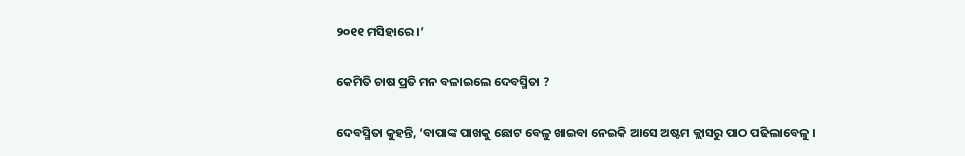୨୦୧୧ ମସିହାରେ ।’

କେମିତି ଚାଷ ପ୍ରତି ମନ ବଳାଇଲେ ଦେବସ୍ମିତା ?

ଦେବସ୍ମିତା କୁହନ୍ତି, ‘ବାପାଙ୍କ ପାଖକୁ ଛୋଟ ବେଳୁ ଖାଇବା ନେଇକି ଆସେ ଅଷ୍ଟମ କ୍ଲାସରୁ ପାଠ ପଢିଲାବେଳୁ ।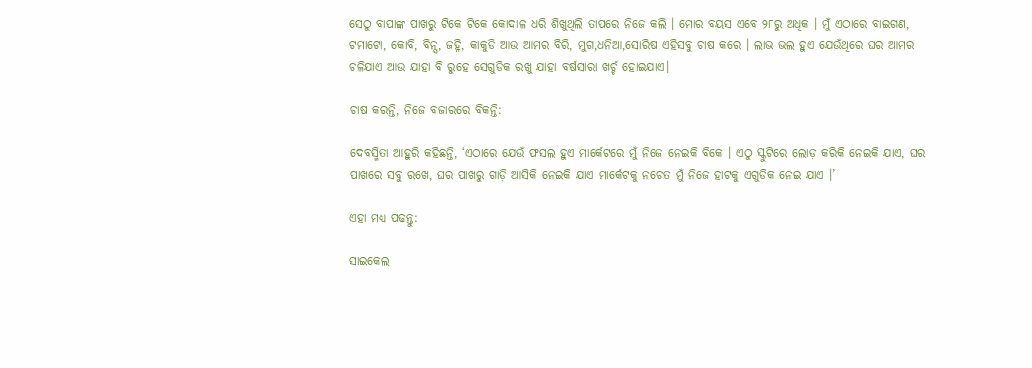ସେଠୁ ବାପାଙ୍କ ପାଖରୁ ଟିକେ ଟିକେ କୋଦାଳ ଧରି ଶିଖୁଥିଲି ତାପରେ ନିଜେ କଲି । ମୋର ବୟସ ଏବେ ୨୮ରୁ ଅଧିକ । ମୁଁ ଏଠାରେ ବାଇଗଣ, ଟମାଟୋ, କୋବି, ବିନ୍ସ, ଜହ୍ନି, କାକୁଡି ଆଉ ଆମର ବିରି, ମୁଗ,ଧନିଆ,ସୋରିଷ ଏହିସବୁ ଚାଷ କରେ । ଲାଭ ଭଲ ହୁଏ ଯେଉଁଥିରେ ଘର ଆମର ଚଳିଯାଏ ଆଉ ଯାହା ବି ରୁହେ ସେଗୁଡିକ ରଖୁ ଯାହା ବର୍ଷସାରା ଖର୍ଚ୍ଚ ହୋଇଯାଏ।

ଚାଷ କରନ୍ତି, ନିଜେ ବଜାରରେ ବିକନ୍ତି:

ଦେବସ୍ମିତା ଆହୁରି କହିଛନ୍ତି, ‘ଏଠାରେ ଯେଉଁ ଫସଲ ହୁଏ ମାର୍କେଟରେ ମୁଁ ନିଜେ ନେଇକି ବିକେ । ଏଠୁ ସ୍କୁଟିରେ ଲୋଡ଼ କରିକି ନେଇକି ଯାଏ, ଘର ପାଖରେ ସବୁ ରଖେ, ଘର ପାଖରୁ ଗାଡ଼ି ଆସିକି ନେଇକି ଯାଏ ମାର୍କେଟକୁ ନଚେତ ମୁଁ ନିଜେ ହାଟକୁ ଏଗୁଡିକ ନେଇ ଯାଏ ।’

ଏହା ମଧ୍ୟ ପଢନ୍ତୁ:

ସାଇକେଲ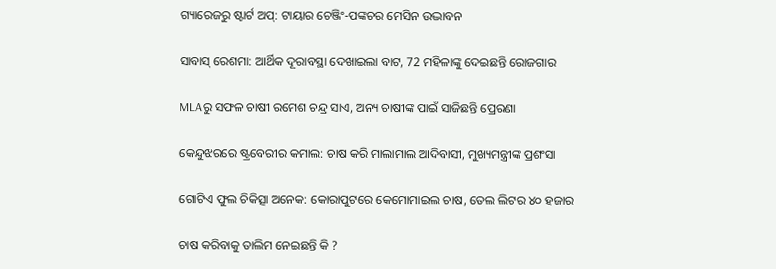ଗ୍ୟାରେଜରୁ ଷ୍ଟାର୍ଟ ଅପ୍: ଟାୟାର ଚେଞ୍ଜିଂ-ପଙ୍କଚର ମେସିନ ଉଦ୍ଭାବନ

ସାବାସ୍‌ ରେଶମା: ଆର୍ଥିକ ଦୂରାବସ୍ଥା ଦେଖାଇଲା ବାଟ, 72 ମହିଳାଙ୍କୁ ଦେଇଛନ୍ତି ରୋଜଗାର

MLAରୁ ସଫଳ ଚାଷୀ ରମେଶ ଚନ୍ଦ୍ର ସାଏ, ଅନ୍ୟ ଚାଷୀଙ୍କ ପାଇଁ ସାଜିଛନ୍ତି ପ୍ରେରଣା

କେନ୍ଦୁଝରରେ ଷ୍ଟ୍ରବେରୀର କମାଲ: ଚାଷ କରି ମାଲାମାଲ ଆଦିବାସୀ, ମୁଖ୍ୟମନ୍ତ୍ରୀଙ୍କ ପ୍ରଶଂସା

ଗୋଟିଏ ଫୁଲ ଚିକିତ୍ସା ଅନେକ: କୋରାପୁଟରେ କେମୋମାଇଲ ଚାଷ, ତେଲ ଲିଟର ୪୦ ହଜାର

ଚାଷ କରିବାକୁ ତାଲିମ ନେଇଛନ୍ତି କି ?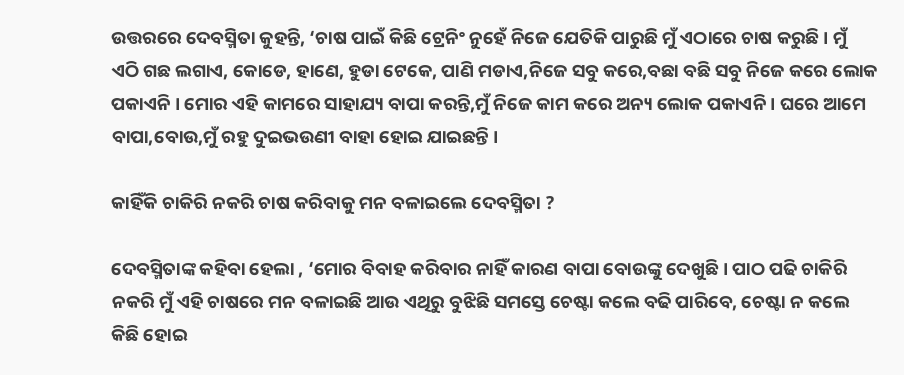ଉତ୍ତରରେ ଦେବସ୍ମିତା କୁହନ୍ତି, ‘ଚାଷ ପାଇଁ କିଛି ଟ୍ରେନିଂ ନୁହେଁ ନିଜେ ଯେତିକି ପାରୁଛି ମୁଁ ଏଠାରେ ଚାଷ କରୁଛି । ମୁଁ ଏଠି ଗଛ ଲଗାଏ, କୋଡେ, ହାଣେ, ହୁଡା ଟେକେ, ପାଣି ମଡାଏ,ନିଜେ ସବୁ କରେ,ବଛା ବଛି ସବୁ ନିଜେ କରେ ଲୋକ ପକାଏନି । ମୋର ଏହି କାମରେ ସାହାଯ୍ୟ ବାପା କରନ୍ତି,ମୁଁ ନିଜେ କାମ କରେ ଅନ୍ୟ ଲୋକ ପକାଏନି । ଘରେ ଆମେ ବାପା,ବୋଉ,ମୁଁ ରହୁ ଦୁଇଭଉଣୀ ବାହା ହୋଇ ଯାଇଛନ୍ତି ।

କାହିଁକି ଚାକିରି ନକରି ଚାଷ କରିବାକୁ ମନ ବଳାଇଲେ ଦେବସ୍ମିତା ?

ଦେବସ୍ମିତାଙ୍କ କହିବା ହେଲା , ‘ମୋର ବିବାହ କରିବାର ନାହିଁ କାରଣ ବାପା ବୋଉଙ୍କୁ ଦେଖୁଛି । ପାଠ ପଢି ଚାକିରି ନକରି ମୁଁ ଏହି ଚାଷରେ ମନ ବଳାଇଛି ଆଉ ଏଥିରୁ ବୁଝିଛି ସମସ୍ତେ ଚେଷ୍ଟା କଲେ ବଢି ପାରିବେ, ଚେଷ୍ଟା ନ କଲେ କିଛି ହୋଇ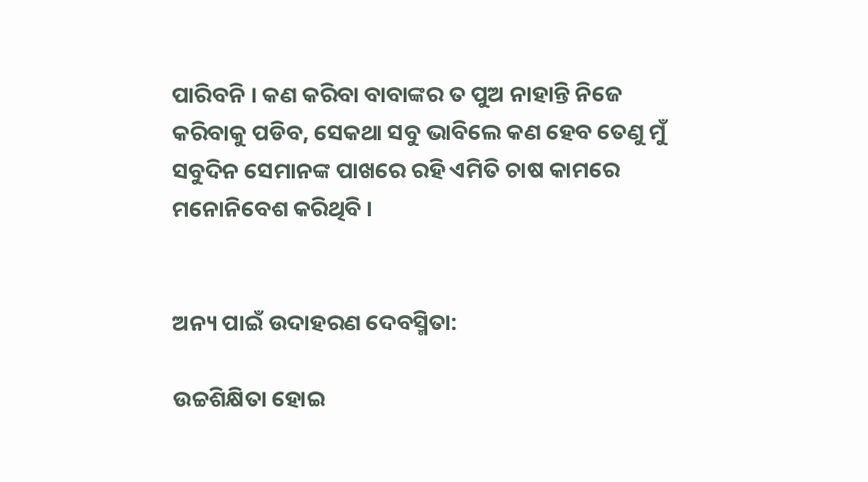ପାରିବନି । କଣ କରିବା ବାବାଙ୍କର ତ ପୁଅ ନାହାନ୍ତି ନିଜେ କରିବାକୁ ପଡିବ, ସେକଥା ସବୁ ଭାବିଲେ କଣ ହେବ ତେଣୁ ମୁଁ ସବୁଦିନ ସେମାନଙ୍କ ପାଖରେ ରହି ଏମିତି ଚାଷ କାମରେ ମନୋନିବେଶ କରିଥିବି ।


ଅନ୍ୟ ପାଇଁ ଉଦାହରଣ ଦେବସ୍ମିତା:

ଉଚ୍ଚଶିକ୍ଷିତା ହୋଇ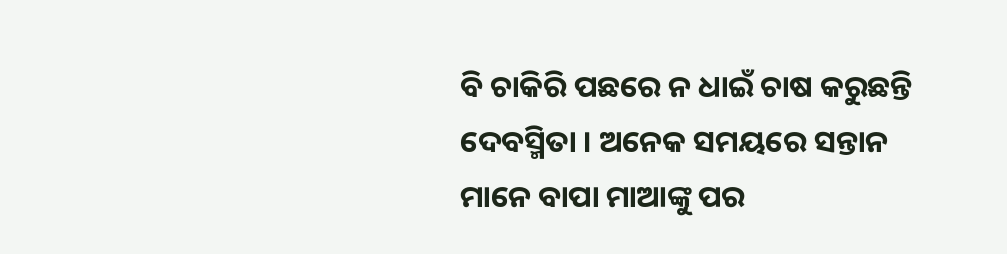ବି ଚାକିରି ପଛରେ ନ ଧାଇଁ ଚାଷ କରୁଛନ୍ତି ଦେବସ୍ମିତା । ଅନେକ ସମୟରେ ସନ୍ତାନ ମାନେ ବାପା ମାଆଙ୍କୁ ପର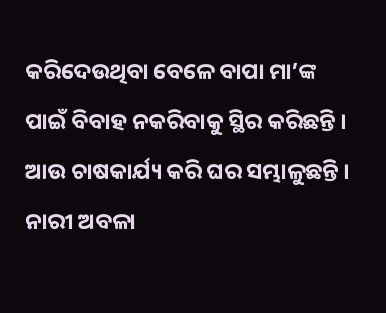କରିଦେଉଥିବା ବେଳେ ବାପା ମା’ଙ୍କ ପାଇଁ ବିବାହ ନକରିବାକୁ ସ୍ଥିର କରିଛନ୍ତି । ଆଉ ଚାଷକାର୍ଯ୍ୟ କରି ଘର ସମ୍ଭାଳୁଛନ୍ତି । ନାରୀ ଅବଳା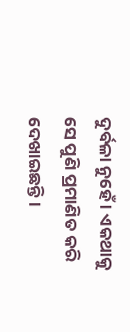ଦୁର୍ବଳା ନୁହେଁ । ଏକଥାକୁ ସେ ପୁଣି ପ୍ରମାଣିତ କରି ଦେଖାଇଛନ୍ତି ।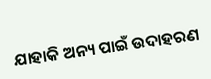ଯାହାକି ଅନ୍ୟ ପାଇଁ ଉଦାହରଣ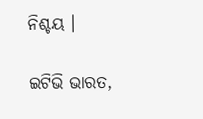ନିଶ୍ଚୟ ।

ଇଟିଭି ଭାରତ,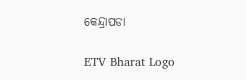କେନ୍ଦ୍ରାପଡା

ETV Bharat Logo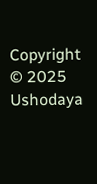Copyright © 2025 Ushodaya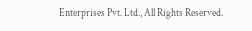Enterprises Pvt. Ltd., All Rights Reserved.